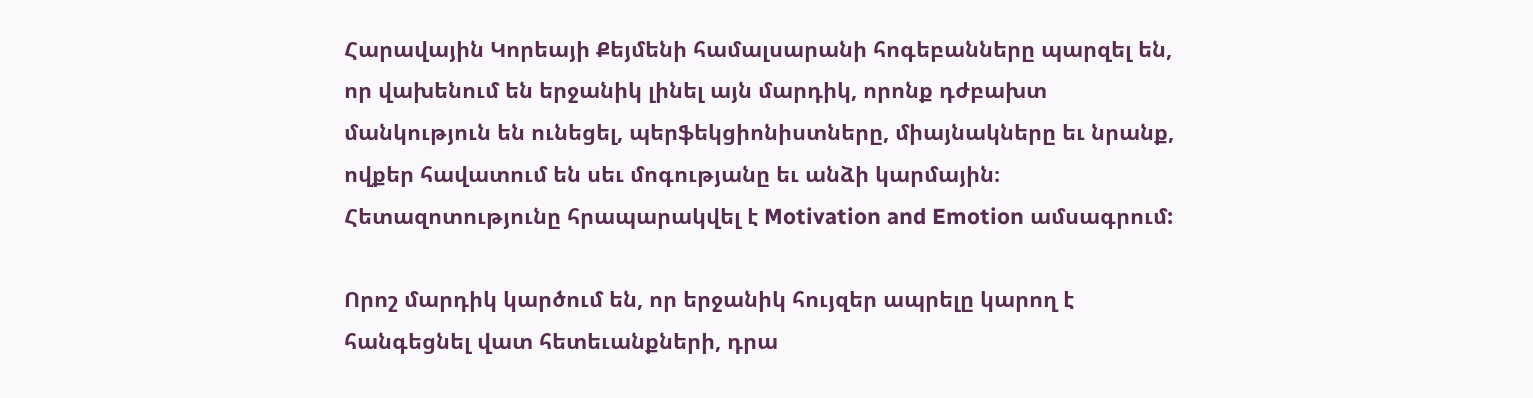Հարավային Կորեայի Քեյմենի համալսարանի հոգեբանները պարզել են, որ վախենում են երջանիկ լինել այն մարդիկ, որոնք դժբախտ մանկություն են ունեցել, պերֆեկցիոնիստները, միայնակները եւ նրանք, ովքեր հավատում են սեւ մոգությանը եւ անձի կարմային։ Հետազոտությունը հրապարակվել է Motivation and Emotion ամսագրում:

Որոշ մարդիկ կարծում են, որ երջանիկ հույզեր ապրելը կարող է հանգեցնել վատ հետեւանքների, դրա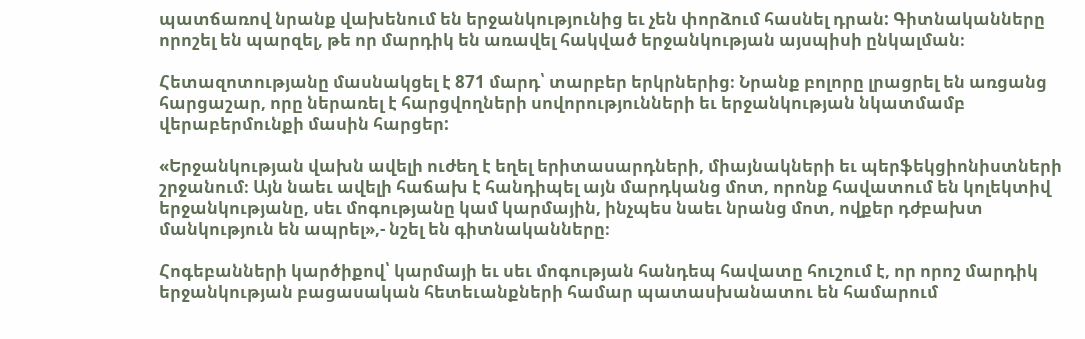պատճառով նրանք վախենում են երջանկությունից եւ չեն փորձում հասնել դրան: Գիտնականները որոշել են պարզել, թե որ մարդիկ են առավել հակված երջանկության այսպիսի ընկալման։

Հետազոտությանը մասնակցել է 871 մարդ՝ տարբեր երկրներից։ Նրանք բոլորը լրացրել են առցանց հարցաշար, որը ներառել է հարցվողների սովորությունների եւ երջանկության նկատմամբ վերաբերմունքի մասին հարցեր:

«Երջանկության վախն ավելի ուժեղ է եղել երիտասարդների, միայնակների եւ պերֆեկցիոնիստների շրջանում։ Այն նաեւ ավելի հաճախ է հանդիպել այն մարդկանց մոտ, որոնք հավատում են կոլեկտիվ երջանկությանը, սեւ մոգությանը կամ կարմային, ինչպես նաեւ նրանց մոտ, ովքեր դժբախտ մանկություն են ապրել»,- նշել են գիտնականները։

Հոգեբանների կարծիքով՝ կարմայի եւ սեւ մոգության հանդեպ հավատը հուշում է, որ որոշ մարդիկ երջանկության բացասական հետեւանքների համար պատասխանատու են համարում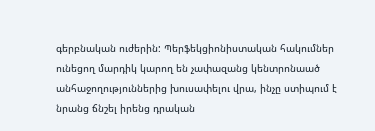գերբնական ուժերին: Պերֆեկցիոնիստական հակումներ ունեցող մարդիկ կարող են չափազանց կենտրոնաած անհաջողություններից խուսափելու վրա, ինչը ստիպում է նրանց ճնշել իրենց դրական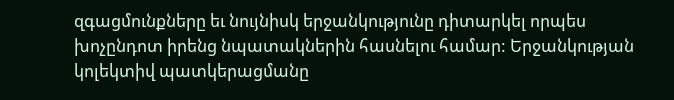զգացմունքները եւ նույնիսկ երջանկությունը դիտարկել որպես խոչընդոտ իրենց նպատակներին հասնելու համար: Երջանկության կոլեկտիվ պատկերացմանը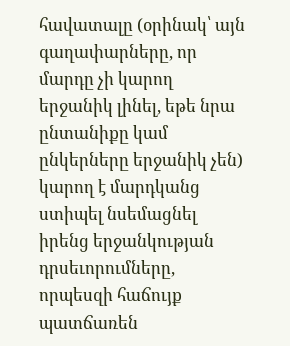հավատալը (օրինակ՝ այն գաղափարները, որ մարդը չի կարող երջանիկ լինել, եթե նրա ընտանիքը կամ ընկերները երջանիկ չեն) կարող է մարդկանց ստիպել նսեմացնել իրենց երջանկության դրսեւորումները, որպեսզի հաճույք պատճառեն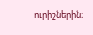ուրիշներին։